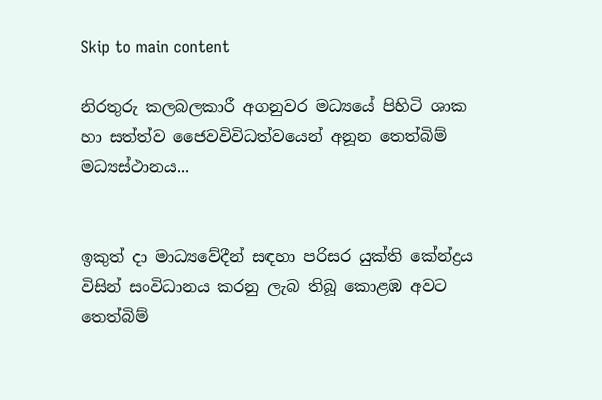Skip to main content

නිරතුරු කලබලකාරී අගනුවර මධ්‍යයේ පිහිටි ශාක හා සත්ත්ව ජෛවවිවිධත්වයෙන් අනූන තෙත්බිම් මධ්‍යස්‌ථානය...


ඉකුත් දා මාධ්‍යවේදීන් සඳහා පරිසර යුක්‌ති කේන්ද්‍රය විසින් සංවිධානය කරනු ලැබ තිබූ කොළඹ අවට තෙත්බිම්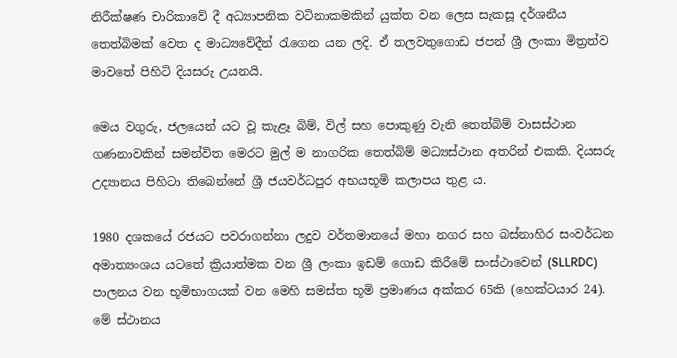නිරීක්‌ෂණ චාරිකාවේ දී අධ්‍යාපනික වටිනාකමකින් යුක්‌ත වන ලෙස සැකසූ දර්ශනීය තෙත්බිමක්‌ වෙත ද මාධ්‍යවේදීන් රැගෙන යන ලදි. ඒ තලවතුගොඩ ජපන් ශ්‍රී ලංකා මිත්‍රත්ව මාවතේ පිහිටි දියසරු උයනයි.

මෙය වගුරු, ජලයෙන් යට වූ කැළෑ බිම්, විල් සහ පොකුණු වැනි තෙත්බිම් වාසස්‌ථාන ගණනාවකින් සමන්විත මෙරට මුල් ම නාගරික තෙත්බිම් මධ්‍යස්‌ථාන අතරින් එකකි. දියසරු උද්‍යානය පිහිටා තිබෙන්නේ ශ්‍රී ජයවර්ධපුර අභයභූමි කලාපය තුළ ය.

1980 දශකයේ රජයට පවරාගන්නා ලදුව වර්තමානයේ මහා නගර සහ බස්‌නාහිර සංවර්ධන අමාත්‍යංශය යටතේ ක්‍රියාත්මක වන ශ්‍රී ලංකා ඉඩම් ගොඩ කිරීමේ සංස්‌ථාවෙන් (SLLRDC) පාලනය වන භූමිභාගයක්‌ වන මෙහි සමස්‌ත භූමි ප්‍රමාණය අක්‌කර 65කි (හෙක්‌ටයාර 24). මේ ස්‌ථානය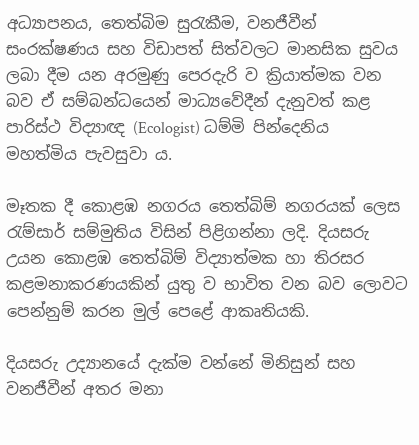අධ්‍යාපනය, තෙත්බිම සුරැකීම, වනජීවීන් සංරක්‌ෂණය සහ විඩාපත් සිත්වලට මානසික සුවය ලබා දීම යන අරමුණු පෙරදැරි ව ක්‍රියාත්මක වන බව ඒ සම්බන්ධයෙන් මාධ්‍යවේදීන් දැනුවත් කළ පාරිස්‌ථ විද්‍යාඥ (Ecologist) ධම්මි පින්දෙනිය මහත්මිය පැවසුවා ය.

මෑතක දී කොළඹ නගරය තෙත්බිම් නගරයක්‌ ලෙස රැම්සාර් සම්මුතිය විසින් පිළිගන්නා ලදි. දියසරු උයන කොළඹ තෙත්බිම් විද්‍යාත්මක හා තිරසර කළමනාකරණයකින් යුතු ව භාවිත වන බව ලොවට පෙන්නුම් කරන මුල් පෙළේ ආකෘතියකි.

දියසරු උද්‍යානයේ දැක්‌ම වන්නේ මිනිසුන් සහ වනජීවීන් අතර මනා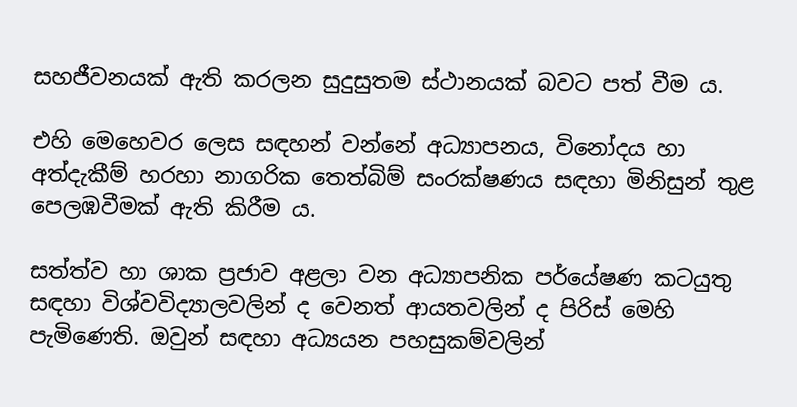සහජීවනයක්‌ ඇති කරලන සුදුසුතම ස්‌ථානයක්‌ බවට පත් වීම ය.

එහි මෙහෙවර ලෙස සඳහන් වන්නේ අධ්‍යාපනය, විනෝදය හා අත්දැකීම් හරහා නාගරික තෙත්බිම් සංරක්‌ෂණය සඳහා මිනිසුන් තුළ පෙලඹවීමක්‌ ඇති කිරීම ය.

සත්ත්ව හා ශාක ප්‍රජාව අළලා වන අධ්‍යාපනික පර්යේෂණ කටයුතු සඳහා විශ්වවිද්‍යාලවලින් ද වෙනත් ආයතවලින් ද පිරිස්‌ මෙහි පැමිණෙති. ඔවුන් සඳහා අධ්‍යයන පහසුකම්වලින්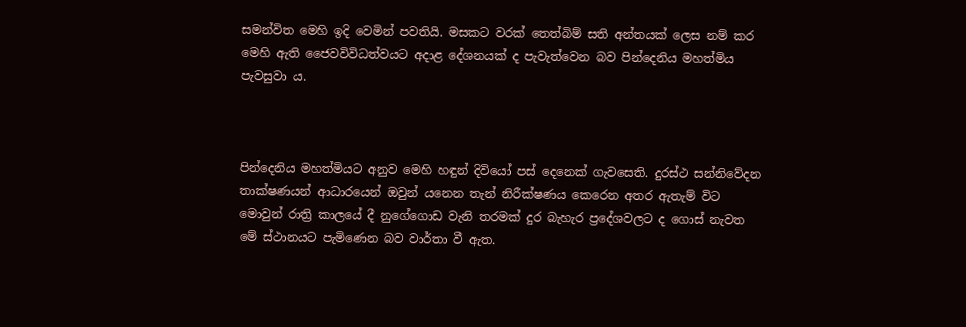සමන්විත මෙහි ඉදි වෙමින් පවතියි. මසකට වරක්‌ තෙත්බිම් සති අන්තයක්‌ ලෙස නම් කර මෙහි ඇති ජෛවවිවිධත්වයට අදාළ දේශනයක්‌ ද පැවැත්වෙන බව පින්දෙනිය මහත්මිය පැවසුවා ය.



පින්දෙනිය මහත්මියට අනුව මෙහි හඳුන් දිවියෝ පස්‌ දෙනෙක්‌ ගැවසෙති. දුරස්‌ථ සන්නිවේදන තාක්‌ෂණයන් ආධාරයෙන් ඔවුන් යනෙන තැන් නිරීක්‌ෂණය කෙරෙන අතර ඇතැම් විට මොවුන් රාත්‍රි කාලයේ දී නුගේගොඩ වැනි තරමක්‌ දුර බැහැර ප්‍රදේශවලට ද ගොස්‌ නැවත මේ ස්‌ථානයට පැමිණෙන බව වාර්තා වී ඇත.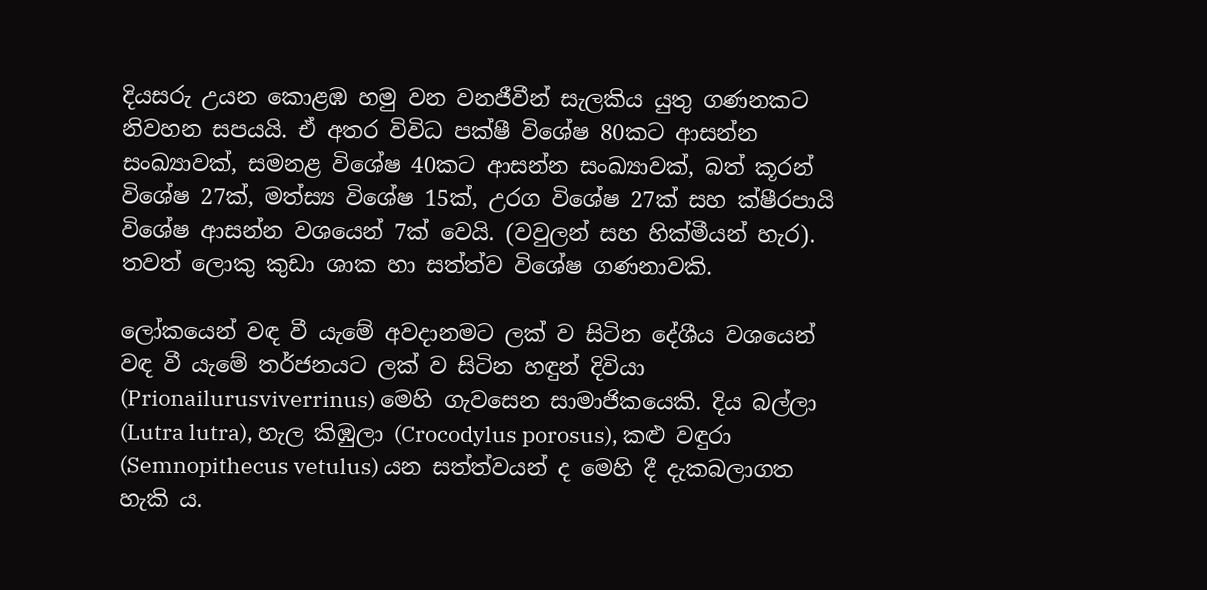දියසරු උයන කොළඹ හමු වන වනජීවීන් සැලකිය යුතු ගණනකට නිවහන සපයයි. ඒ අතර විවිධ පක්‌ෂී විශේෂ 80කට ආසන්න සංඛ්‍යාවක්‌, සමනළ විශේෂ 40කට ආසන්න සංඛ්‍යාවක්‌, බත් කූරන් විශේෂ 27ක්‌, මත්ස්‍ය විශේෂ 15ක්‌, උරග විශේෂ 27ක්‌ සහ ක්‌ෂීරපායි විශේෂ ආසන්න වශයෙන් 7ක්‌ වෙයි. (වවුලන් සහ හික්‌මීයන් හැර). තවත් ලොකු කුඩා ශාක හා සත්ත්ව විශේෂ ගණනාවකි.

ලෝකයෙන් වඳ වී යැමේ අවදානමට ලක්‌ ව සිටින දේශීය වශයෙන් වඳ වී යැමේ තර්ජනයට ලක්‌ ව සිටින හඳුන් දිවියා (Prionailurusviverrinus) මෙහි ගැවසෙන සාමාජිකයෙකි. දිය බල්ලා (Lutra lutra), හැල කිඹුලා (Crocodylus porosus), කළු වඳුරා (Semnopithecus vetulus) යන සත්ත්වයන් ද මෙහි දී දැකබලාගත හැකි ය.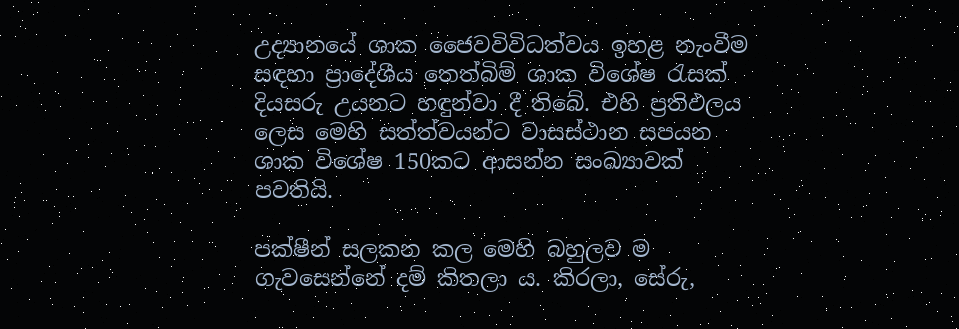උද්‍යානයේ ශාක ජෛවවිවිධත්වය ඉහළ නැංවීම සඳහා ප්‍රාදේශීය තෙත්බිම් ශාක විශේෂ රැසක්‌ දියසරු උයනට හඳුන්වා දී තිබේ. එහි ප්‍රතිඵලය ලෙස මෙහි සත්ත්වයන්ට වාසස්‌ථාන සපයන ශාක විශේෂ 150කට ආසන්න සංඛ්‍යාවක්‌ පවතියි.

පක්‌ෂීන් සලකන කල මෙහි බහුලව ම ගැවසෙන්නේ දම් කිතලා ය. කිරලා, සේරු,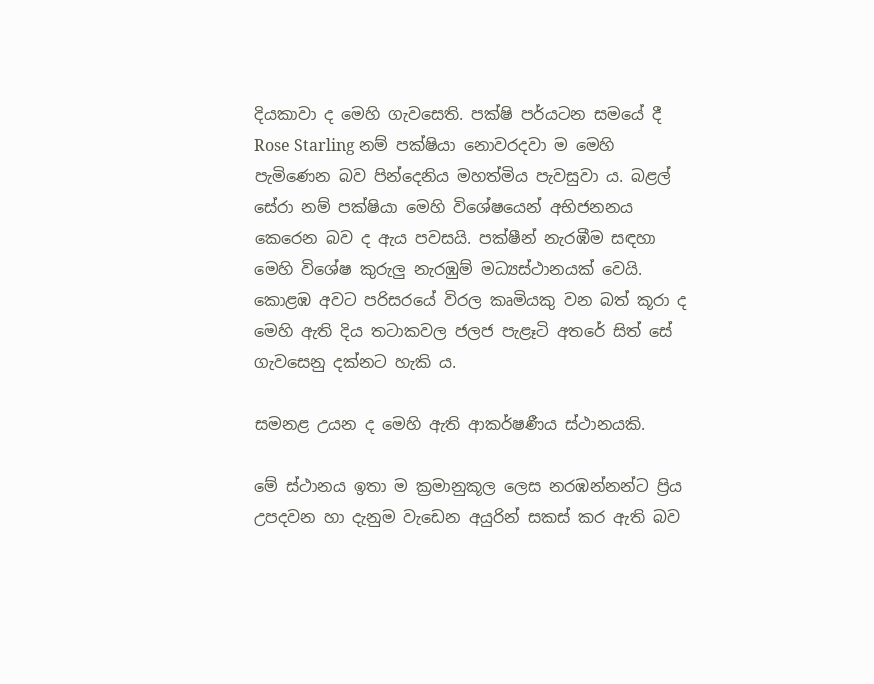දියකාවා ද මෙහි ගැවසෙති. පක්‌ෂි පර්යටන සමයේ දී Rose Starling නම් පක්‌ෂියා නොවරදවා ම මෙහි පැමිණෙන බව පින්දෙනිය මහත්මිය පැවසුවා ය. බළල් සේරා නම් පක්‌ෂියා මෙහි විශේෂයෙන් අභිජනනය කෙරෙන බව ද ඇය පවසයි. පක්‌ෂීන් නැරඹීම සඳහා මෙහි විශේෂ කුරුලු නැරඹුම් මධ්‍යස්‌ථානයක්‌ වෙයි.
කොළඹ අවට පරිසරයේ විරල කෘමියකු වන බත් කූරා ද මෙහි ඇති දිය තටාකවල ජලජ පැළෑටි අතරේ සිත් සේ ගැවසෙනු දක්‌නට හැකි ය.

සමනළ උයන ද මෙහි ඇති ආකර්ෂණීය ස්‌ථානයකි.

මේ ස්‌ථානය ඉතා ම ක්‍රමානුකූල ලෙස නරඹන්නන්ට ප්‍රිය උපදවන හා දැනුම වැඩෙන අයුරින් සකස්‌ කර ඇති බව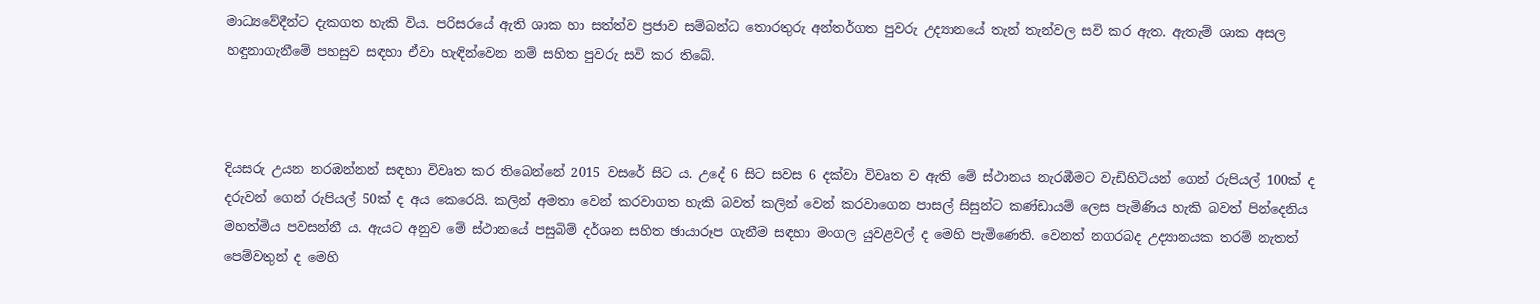මාධ්‍යවේදීන්ට දැකගත හැකි විය. පරිසරයේ ඇති ශාක හා සත්ත්ව ප්‍රජාව සම්බන්ධ තොරතුරු අන්තර්ගත පුවරු උද්‍යානයේ තැන් තැන්වල සවි කර ඇත. ඇතැම් ශාක අසල හඳුනාගැනීමේ පහසුව සඳහා ඒවා හැඳින්වෙන නම් සහිත පුවරු සවි කර තිබේ.



දියසරු උයන නරඹන්නන් සඳහා විවෘත කර තිබෙන්නේ 2015 වසරේ සිට ය. උදේ 6 සිට සවස 6 දක්‌වා විවෘත ව ඇති මේ ස්‌ථානය නැරඹීමට වැඩිහිටියන් ගෙන් රුපියල් 100ක්‌ ද දරුවන් ගෙන් රුපියල් 50ක්‌ ද අය කෙරෙයි. කලින් අමතා වෙන් කරවාගත හැකි බවත් කලින් වෙන් කරවාගෙන පාසල් සිසුන්ට කණ්‌ඩායම් ලෙස පැමිණිය හැකි බවත් පින්දෙනිය මහත්මිය පවසන්නී ය. ඇයට අනුව මේ ස්‌ථානයේ පසුබිම් දර්ශන සහිත ඡායාරූප ගැනීම සඳහා මංගල යුවළවල් ද මෙහි පැමිණෙති. වෙනත් නගරබද උද්‍යානයක තරම් නැතත් පෙම්වතුන් ද මෙහි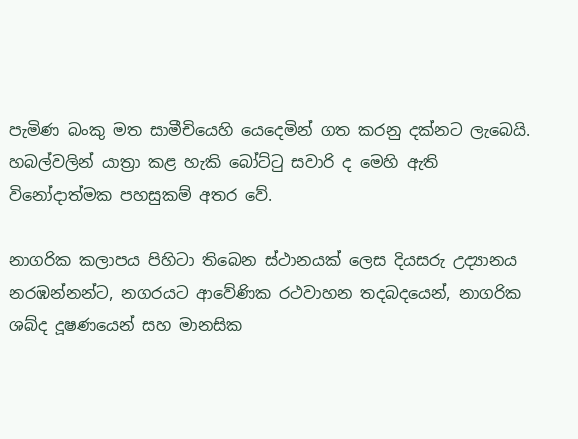පැමිණ බංකු මත සාමීචියෙහි යෙදෙමින් ගත කරනු දක්‌නට ලැබෙයි. හබල්වලින් යාත්‍රා කළ හැකි බෝට්‌ටු සවාරි ද මෙහි ඇති විනෝදාත්මක පහසුකම් අතර වේ.

නාගරික කලාපය පිහිටා තිබෙන ස්‌ථානයක්‌ ලෙස දියසරු උද්‍යානය නරඹන්නන්ට, නගරයට ආවේණික රථවාහන තදබදයෙන්, නාගරික ශබ්ද දූෂණයෙන් සහ මානසික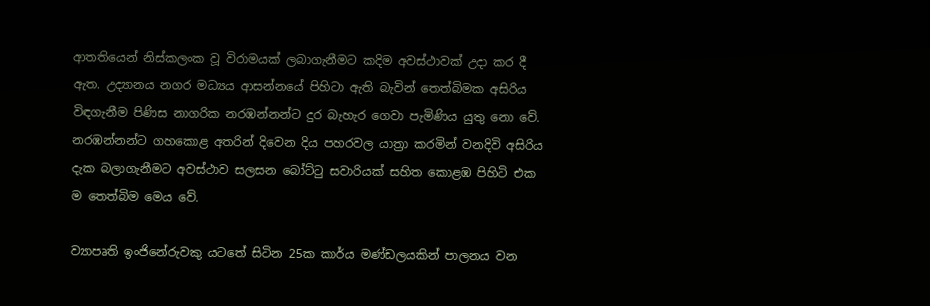ආතතියෙන් නිස්‌කලංක වූ විරාමයක්‌ ලබාගැනීමට කදිම අවස්‌ථාවක්‌ උදා කර දී ඇත. උද්‍යානය නගර මධ්‍යය ආසන්නයේ පිහිටා ඇති බැවින් තෙත්බිමක අසිරිය විඳගැනීම පිණිස නාගරික නරඹන්නන්ට දුර බැහැර ගෙවා පැමිණිය යුතු නො වේ. නරඹන්නන්ට ගහකොළ අතරින් දිවෙන දිය පහරවල යාත්‍රා කරමින් වනදිවි අසිරිය දැක බලාගැනීමට අවස්‌ථාව සලසන බෝට්‌ටු සවාරියක්‌ සහිත කොළඹ පිහිටි එක ම තෙත්බිම මෙය වේ.

ව්‍යාපෘති ඉංජිනේරුවකු යටතේ සිටින 25ක කාර්ය මණ්‌ඩලයකින් පාලනය වන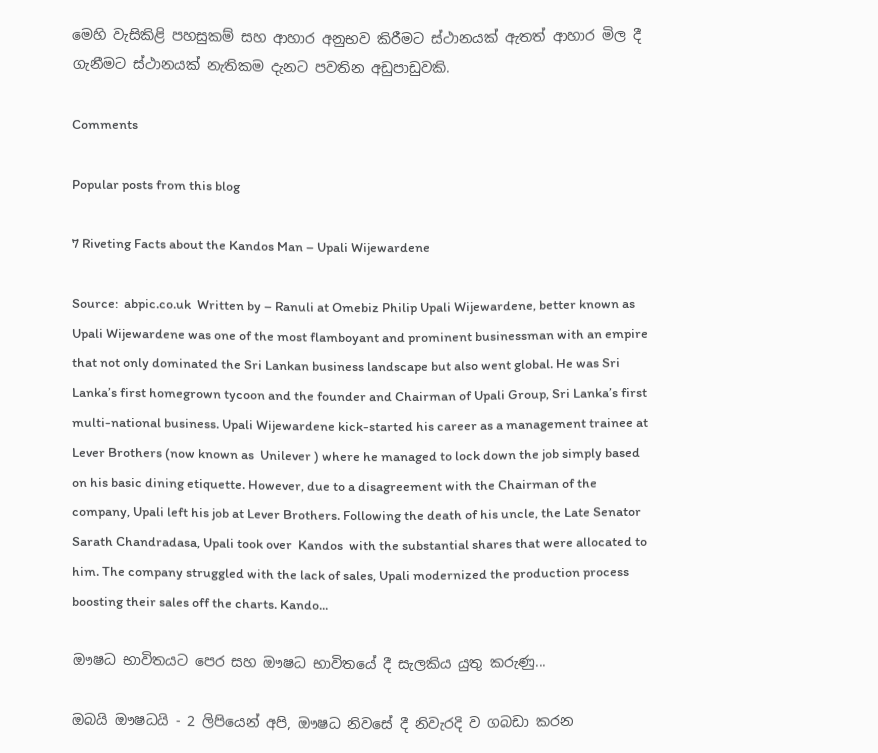මෙහි වැසිකිළි පහසුකම් සහ ආහාර අනුභව කිරීමට ස්‌ථානයක්‌ ඇතත් ආහාර මිල දී ගැනීමට ස්‌ථානයක්‌ නැතිකම දැනට පවතින අඩුපාඩුවකි.

Comments

Popular posts from this blog

7 Riveting Facts about the Kandos Man – Upali Wijewardene

Source:  abpic.co.uk  Written by – Ranuli at Omebiz Philip Upali Wijewardene, better known as Upali Wijewardene was one of the most flamboyant and prominent businessman with an empire that not only dominated the Sri Lankan business landscape but also went global. He was Sri Lanka’s first homegrown tycoon and the founder and Chairman of Upali Group, Sri Lanka’s first multi-national business. Upali Wijewardene kick-started his career as a management trainee at Lever Brothers (now known as  Unilever ) where he managed to lock down the job simply based on his basic dining etiquette. However, due to a disagreement with the Chairman of the company, Upali left his job at Lever Brothers. Following the death of his uncle, the Late Senator Sarath Chandradasa, Upali took over  Kandos  with the substantial shares that were allocated to him. The company struggled with the lack of sales, Upali modernized the production process boosting their sales off the charts. Kando...

ඖෂධ භාවිතයට පෙර සහ ඖෂධ භාවිතයේ දී සැලකිය යුතු කරුණු...

ඔබයි ඖෂධයි - 2 ලිපියෙන් අපි, ඖෂධ නිවසේ දී නිවැරදි ව ගබඩා කරන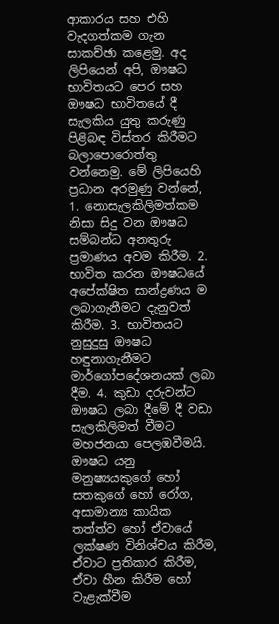ආකාරය සහ එහි වැදගත්කම ගැන සාකච්ඡා කළෙමු. අද ලිපියෙන් අපි, ඖෂධ භාවිතයට පෙර සහ ඖෂධ භාවිතයේ දී සැලකිය යුතු කරුණු පිළිබඳ විස්‌තර කිරීමට බලාපොරොත්තු වන්නෙමු. මේ ලිපියෙහි ප්‍රධාන අරමුණු වන්නේ, 1. නොසැලකිලිමත්කම නිසා සිදු වන ඖෂධ සම්බන්ධ අනතුරු ප්‍රමාණය අවම කිරීම. 2. භාවිත කරන ඖෂධයේ අපේක්ෂිත සාන්ද්‍රණය ම ලබාගැනීමට දැනුවත් කිරීම. 3. භාවිතයට නුසුදුසු ඖෂධ හඳුනාගැනීමට මාර්ගෝපදේශනයක්‌ ලබා දීම. 4. කුඩා දරුවන්ට ඖෂධ ලබා දීමේ දී වඩා සැලකිලිමත් වීමට මහජනයා පෙලඹවීමයි. ඖෂධ යනු මනුෂ්‍යයකුගේ හෝ සතකුගේ හෝ රෝග, අසාමාන්‍ය කායික තත්ත්ව හෝ ඒවායේ ලක්ෂණ විනිශ්චය කිරීම, ඒවාට ප්‍රතිකාර කිරීම, ඒවා හීන කිරීම හෝ වැළැක්‌වීම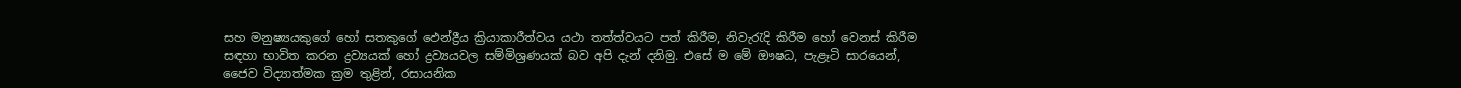සහ මනුෂ්‍යයකුගේ හෝ සතකුගේ ඵෙන්ද්‍රීය ක්‍රියාකාරීත්වය යථා තත්ත්වයට පත් කිරීම, නිවැරැදි කිරීම හෝ වෙනස්‌ කිරීම සඳහා භාවිත කරන ද්‍රව්‍යයක්‌ හෝ ද්‍රව්‍යයවල සම්මිශ්‍රණයක්‌ බව අපි දැන් දනිමු. එසේ ම මේ ඖෂධ, පැළෑටි සාරයෙන්, ජෛව විද්‍යාත්මක ක්‍රම තුළින්, රසායනික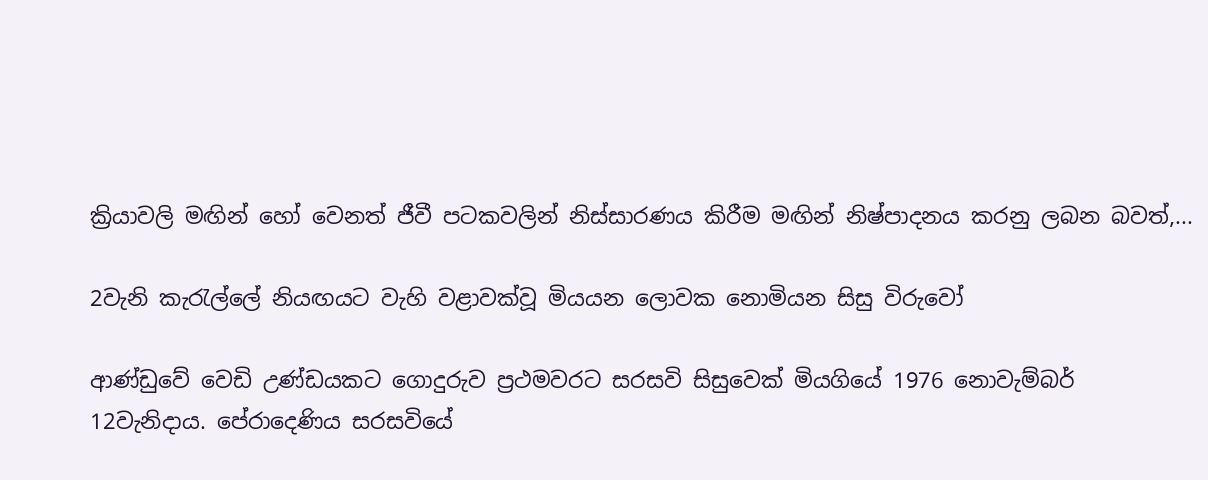ක්‍රියාවලි මඟින් හෝ වෙනත් ජීවී පටකවලින් නිස්‌සාරණය කිරීම මඟින් නිෂ්පාදනය කරනු ලබන බවත්,...

2වැනි කැරැල්ලේ නියඟයට වැහි වළාවක්වූ මියයන ලොවක නොමියන සිසු විරුවෝ

ආණ්ඩුවේ වෙඩි උණ්ඩයකට ගොදුරුව ප්‍රථමවරට සරසවි සිසුවෙක් මියගියේ 1976 නොවැම්බර් 12වැනිදාය. පේරාදෙණිය සරසවියේ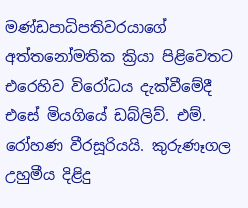මණ්ඩපාධිපතිවරයාගේ අත්තනෝමතික ක්‍රියා පිළිවෙතට එරෙහිව විරෝධය දැක්වීමේදී එසේ මියගියේ ඩබ්ලිව්. එම්. රෝහණ වීරසූරියයි. කුරුණෑගල උහුමීය දිළිදු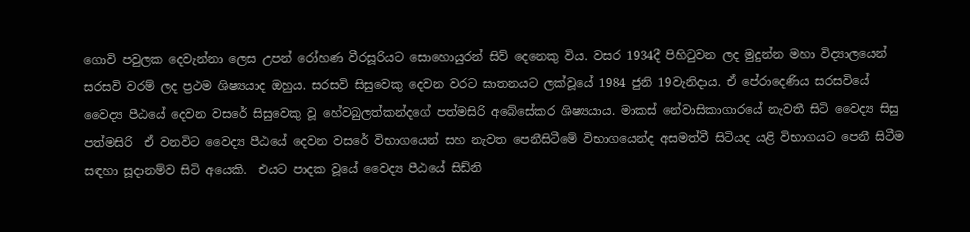ගොවි පවුලක දෙවැන්නා ලෙස උපන් රෝහණ වීරසූරියට සොහොයුරන් සිව් දෙනෙකු විය. වසර 1934දී පිහිටුවන ලද මුදුන්න මහා විද්‍යාලයෙන් සරසවි වරම් ලද ප්‍රථම ශිෂ්‍යයාද ඔහුය. සරසවි සිසුවෙකු දෙවන වරට ඝාතනයට ලක්වූයේ 1984 ජුනි 19වැනිදාය. ඒ පේරාදෙණිය සරසවියේ වෛද්‍ය පීඨයේ දෙවන වසරේ සිසුවෙකු වූ හේවබුලත්කන්දගේ පත්මසිරි අබේසේකර ශිෂ්‍යයාය. මාකස් නේවාසිකාගාරයේ නැවතී සිටි වෛද්‍ය සිසු පත්මසිරි  ඒ වනවිට වෛද්‍ය පීඨයේ දෙවන වසරේ විභාගයෙන් සහ නැවත පෙනීසිටීමේ විභාගයෙන්ද අසමත්වී සිටියද යළි විභාගයට පෙනී සිටීම සඳහා සූදානම්ව සිටි අයෙකි.  එයට පාදක වූයේ වෛද්‍ය පීඨයේ සිඩ්නි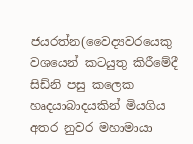ජයරත්න(වෛද්‍යවරයෙකු වශයෙන් කටයුතු කිරීමේදී සිඩ්නි පසු කලෙක හෘදයාබාදයකින් මියගිය අතර නුවර මහාමායා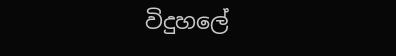විදුහලේ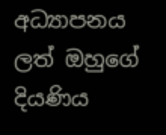අධ්‍යාපනය ලත් ඔහුගේ දියණිය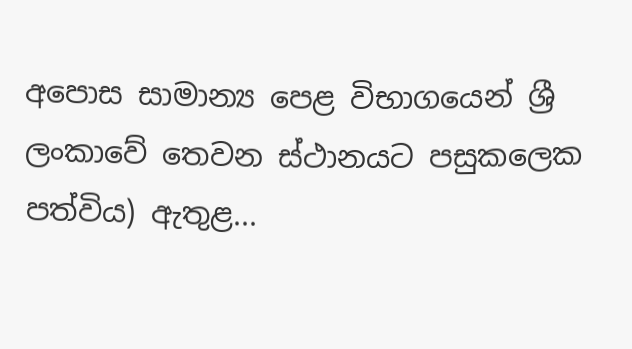අපොස සාමාන්‍ය පෙළ විභාගයෙන් ශ්‍රී ලංකාවේ තෙවන ස්ථානයට පසුකලෙක පත්විය) ඇතුළ...